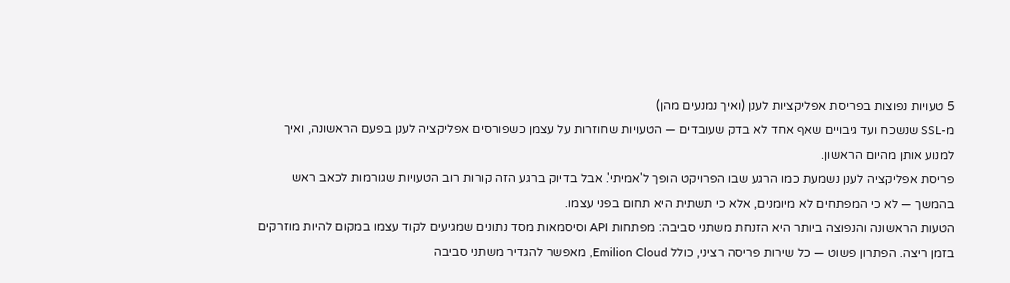5 טעויות נפוצות בפריסת אפליקציות לענן (ואיך נמנעים מהן)
מ-SSL שנשכח ועד גיבויים שאף אחד לא בדק שעובדים — הטעויות שחוזרות על עצמן כשפורסים אפליקציה לענן בפעם הראשונה, ואיך למנוע אותן מהיום הראשון.
פריסת אפליקציה לענן נשמעת כמו הרגע שבו הפרויקט הופך ל'אמיתי'. אבל בדיוק ברגע הזה קורות רוב הטעויות שגורמות לכאב ראש בהמשך — לא כי המפתחים לא מיומנים, אלא כי תשתית היא תחום בפני עצמו.
הטעות הראשונה והנפוצה ביותר היא הזנחת משתני סביבה: מפתחות API וסיסמאות מסד נתונים שמגיעים לקוד עצמו במקום להיות מוזרקים בזמן ריצה. הפתרון פשוט — כל שירות פריסה רציני, כולל Emilion Cloud, מאפשר להגדיר משתני סביבה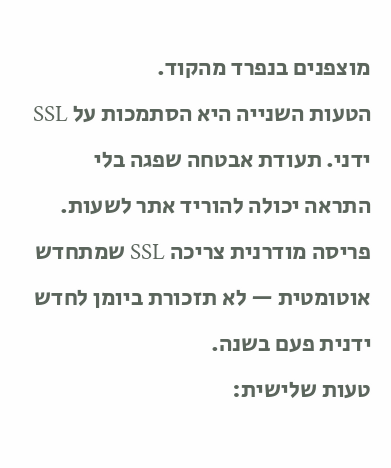מוצפנים בנפרד מהקוד.
הטעות השנייה היא הסתמכות על SSL ידני. תעודת אבטחה שפגה בלי התראה יכולה להוריד אתר לשעות. פריסה מודרנית צריכה SSL שמתחדש אוטומטית — לא תזכורת ביומן לחדש ידנית פעם בשנה.
טעות שלישית: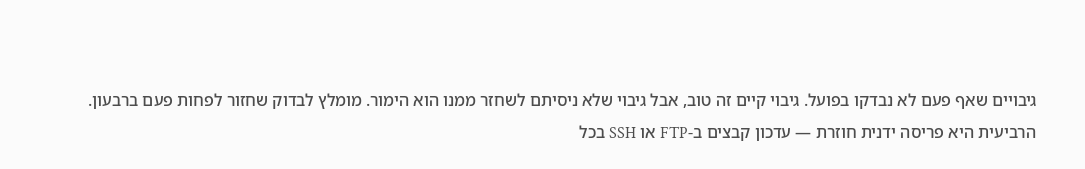גיבויים שאף פעם לא נבדקו בפועל. גיבוי קיים זה טוב, אבל גיבוי שלא ניסיתם לשחזר ממנו הוא הימור. מומלץ לבדוק שחזור לפחות פעם ברבעון.
הרביעית היא פריסה ידנית חוזרת — עדכון קבצים ב-FTP או SSH בכל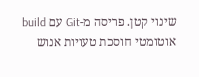שינוי קטן. פריסה מ-Git עם build אוטומטי חוסכת טעויות אנוש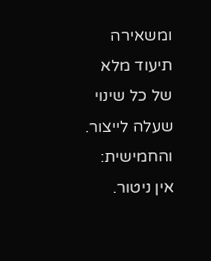ומשאירה תיעוד מלא של כל שינוי שעלה לייצור.
והחמישית: אין ניטור.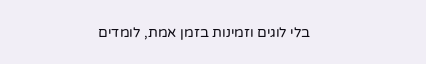בלי לוגים וזמינות בזמן אמת, לומדים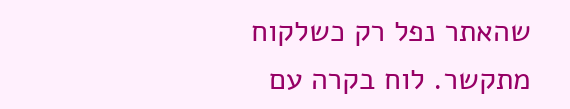שהאתר נפל רק כשלקוח מתקשר. לוח בקרה עם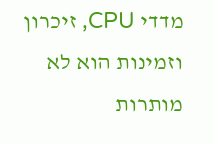מדדי CPU, זיכרון וזמינות הוא לא מותרות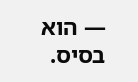— הוא בסיס.